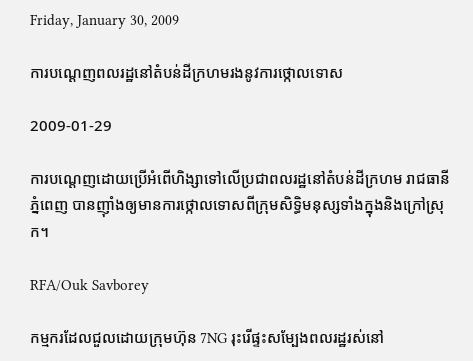Friday, January 30, 2009

ការបណ្ដេញពលរដ្ឋនៅតំបន់ដីក្រហមរងនូវការថ្កោលទោស

2009-01-29

ការបណ្តេញដោយប្រើអំពើហិង្សាទៅលើប្រជាពលរដ្ឋនៅតំបន់ដីក្រហម រាជធានីភ្នំពេញ បានញ៉ាំងឲ្យមានការថ្កោលទោសពីក្រុមសិទ្ធិមនុស្សទាំងក្នុងនិងក្រៅស្រុក។

RFA/Ouk Savborey

កម្មករដែលជួលដោយក្រុមហ៊ុន 7NG រុះរើផ្ទះសម្បែងពលរដ្ឋរស់នៅ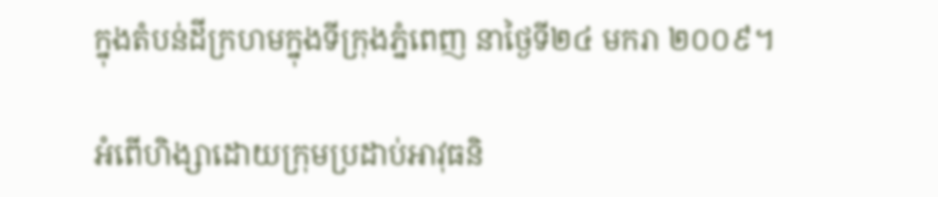ក្នុងតំបន់ដីក្រហមក្នុងទីក្រុងភ្នំពេញ នាថ្ងៃទី២៤ មករា ២០០៩។

អំពើហិង្សាដោយក្រុមប្រដាប់អាវុធនិ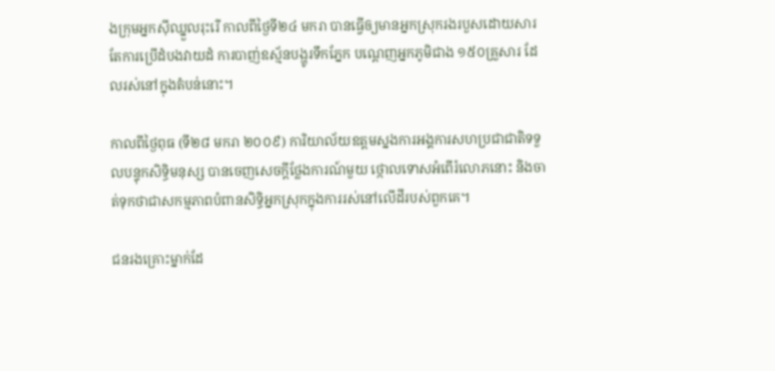ងក្រុមអ្នកស៊ីឈ្នួលរុះរើ កាលពីថ្ងៃទី២៤ មករា បានធ្វើឲ្យមានអ្នកស្រុករងរបួសដោយសារតែការប្រើដំបងវាយដំ ការបាញ់ឧស្ម័នបង្ហូរទឹកភ្នែក បណ្តេញអ្នកភូមិជាង ១៥០គ្រួសារ ដែលរស់នៅក្នុងតំបន់នោះ។

កាលពីថ្ងៃពុធ (ទី២៨ មករា ២០០៩) ការិយាល័យឧត្តមស្នងការអង្គការសហប្រជាជាតិទទួលបន្ទុកសិទ្ធិមនុស្ស បានចេញសេចក្តីថ្លែងការណ៍មួយ ថ្កោលទោសអំពើរំលោភនោះ និងចាត់ទុកថាជាសកម្មភាពបំពានសិទ្ធិអ្នកស្រុកក្នុងការរស់នៅលើដីរបស់ពួកគេ។

ជនរងគ្រោះម្នាក់ដែ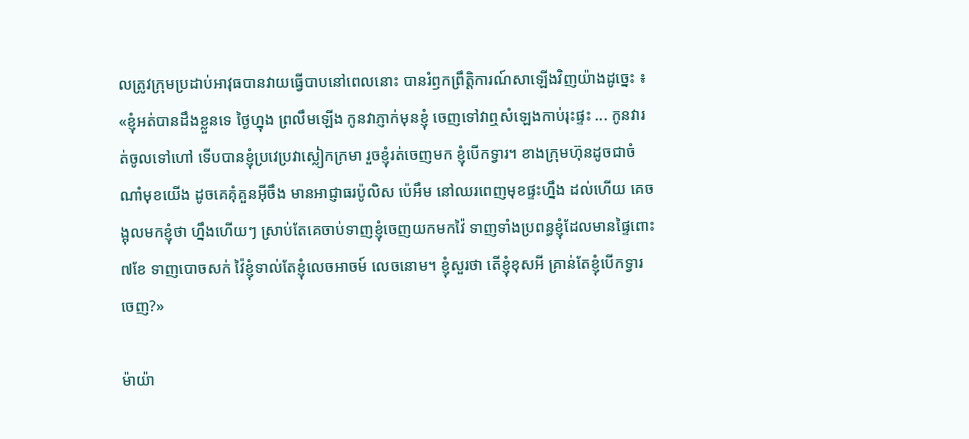លត្រូវក្រុមប្រដាប់អាវុធបានវាយធ្វើបាបនៅពេលនោះ បានរំឭកព្រឹត្តិការណ៍សាឡើងវិញយ៉ាងដូច្នេះ ៖ «ខ្ញុំអត់បានដឹងខ្លួនទេ ថ្ងៃហ្នុង ព្រលឹមឡើង កូនវាភ្ញាក់មុនខ្ញុំ ចេញទៅវាឮសំឡេងកាប់រុះផ្ទះ ... កូនវារត់ចូលទៅហៅ ទើបបានខ្ញុំប្រវេប្រវាស្លៀកក្រមា រួចខ្ញុំរត់ចេញមក ខ្ញុំបើកទ្វារ។ ខាងក្រុមហ៊ុនដូចជាចំណាំមុខយើង ដូចគេគុំគួនអ៊ីចឹង មានអាជ្ញាធរប៉ូលិស ប៉េអឹម នៅឈរពេញមុខផ្ទះហ្នឹង ដល់ហើយ គេចង្អុលមកខ្ញុំថា ហ្នឹងហើយៗ ស្រាប់តែគេចាប់ទាញខ្ញុំចេញយកមកវ៉ៃ ទាញទាំងប្រពន្ធខ្ញុំដែលមានផ្ទៃពោះ ៧ខែ ទាញបោចសក់ វ៉ៃខ្ញុំទាល់តែខ្ញុំលេចអាចម៍ លេចនោម។ ខ្ញុំសួរថា តើខ្ញុំខុសអី គ្រាន់តែខ្ញុំបើកទ្វារចេញ?»

ម៉ាយ៉ា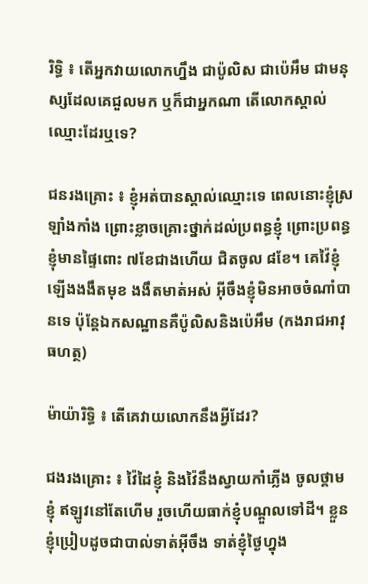រិទ្ធិ ៖ តើអ្នកវាយលោកហ្នឹង ជាប៉ូលិស ជាប៉េអឹម ជាមនុស្សដែលគេជួលមក ឬក៏ជាអ្នកណា តើលោកស្គាល់ឈ្មោះដែរឬទេ?

ជនរងគ្រោះ ៖ ខ្ញុំអត់បានស្គាល់ឈ្មោះទេ ពេលនោះខ្ញុំស្រឡាំងកាំង ព្រោះខ្លាចគ្រោះថ្នាក់ដល់ប្រពន្ធខ្ញុំ ព្រោះប្រពន្ធខ្ញុំមានផ្ទៃពោះ ៧ខែជាងហើយ ជិតចូល ៨ខែ។ គេវ៉ៃខ្ញុំឡើងងងឹតមុខ ងងឹតមាត់អស់ អ៊ីចឹងខ្ញុំមិនអាចចំណាំបានទេ ប៉ុន្តែឯកសណ្ឋានគឺប៉ូលិសនិងប៉េអឹម (កងរាជអាវុធហត្ថ)

ម៉ាយ៉ារិទ្ធិ ៖ តើគេវាយលោកនឹងអ្វីដែរ?

ជងរងគ្រោះ ៖ វ៉ៃដៃខ្ញុំ និងវ៉ៃនឹងស្វាយកាំភ្លើង ចូលថ្គាមខ្ញុំ ឥឡូវនៅតែហើម រួចហើយធាក់ខ្ញុំបណ្ដួលទៅដី។ ខ្លួនខ្ញុំប្រៀបដូចជាបាល់ទាត់អ៊ីចឹង ទាត់ខ្ញុំថ្ងៃហ្នុង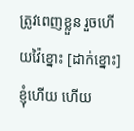ត្រូវពេញខ្លួន រួចហើយវ៉ៃខ្នោះ [ដាក់ខ្នោះ] ខ្ញុំហើយ ហើយ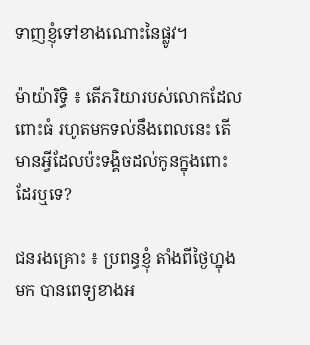ទាញខ្ញុំទៅខាងណោះនៃផ្លូវ។

ម៉ាយ៉ារិទ្ធិ ៖ តើភរិយារបស់លោកដែលពោះធំ រហូតមកទល់នឹងពេលនេះ តើមានអ្វីដែលប៉ះទង្គិចដល់កូនក្នុងពោះ ដែរឬទេ?

ជនរងគ្រោះ ៖ ប្រពន្ធខ្ញុំ តាំងពីថ្ងៃហ្នុងមក បានពេទ្យខាងអ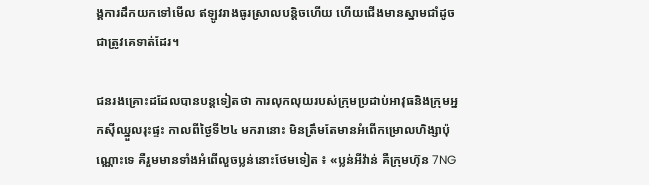ង្គការដឹកយកទៅមើល ឥឡូវរាងធូរស្រាលបន្តិចហើយ ហើយជើងមានស្នាមជាំដូចជាត្រូវគេទាត់ដែរ។

ជនរងគ្រោះដដែលបានបន្តទៀតថា ការលុកលុយរបស់ក្រុមប្រដាប់អាវុធនិងក្រុមអ្នកស៊ីឈ្នួលរុះផ្ទះ កាលពីថ្ងៃទី២៤ មករានោះ មិនត្រឹមតែមានអំពើកម្រោលហិង្សាប៉ុណ្ណោះទេ គឺរួមមានទាំងអំពើលួចប្លន់នោះថែមទៀត ៖ «ប្លន់អីវ៉ាន់ គឺក្រុមហ៊ុន 7NG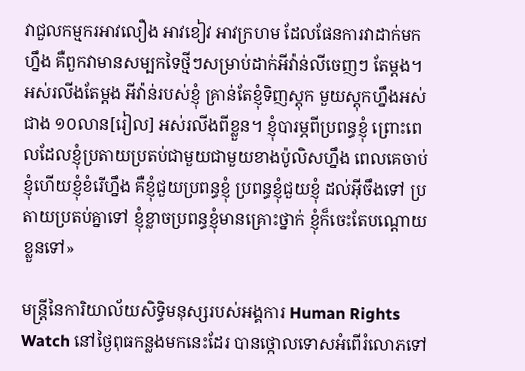វាជួលកម្មករអាវលឿង អាវខៀវ អាវក្រហម ដែលផែនការវាដាក់មកហ្នឹង គឺពួកវាមានសម្បកទៃថ្មីៗសម្រាប់ដាក់អីវ៉ាន់លីចេញៗ តែម្ដង។ អស់រលីងតែម្ដង អីវ៉ាន់របស់ខ្ញុំ គ្រាន់តែខ្ញុំទិញស្តុក មួយស្តុកហ្នឹងអស់ជាង ១០លាន[រៀល] អស់រលីងពីខ្លួន។ ខ្ញុំបារម្ភពីប្រពន្ធខ្ញុំ ព្រោះពេលដែលខ្ញុំប្រតាយប្រតប់ជាមួយជាមួយខាងប៉ូលិសហ្នឹង ពេលគេចាប់ខ្ញុំហើយខ្ញុំខំរើហ្នឹង គឺខ្ញុំជួយប្រពន្ធខ្ញុំ ប្រពន្ធខ្ញុំជួយខ្ញុំ ដល់អ៊ីចឹងទៅ ប្រតាយប្រតប់គ្នាទៅ ខ្ញុំខ្លាចប្រពន្ធខ្ញុំមានគ្រោះថ្នាក់ ខ្ញុំក៏ចេះតែបណ្ដោយខ្លួនទៅ»

មន្ត្រីនៃការិយាល័យសិទ្ធិមនុស្សរបស់អង្គការ Human Rights Watch នៅថ្ងៃពុធកន្លងមកនេះដែរ បានថ្កោលទោសអំពើរំលោភទៅ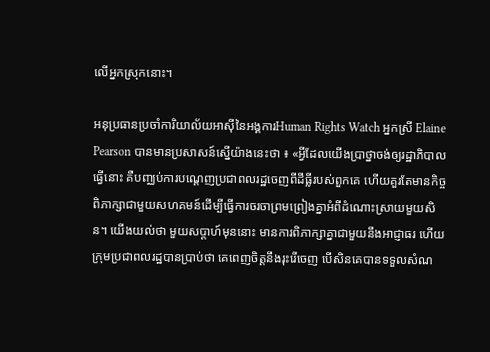លើអ្នកស្រុកនោះ។

អនុប្រធានប្រចាំការិយាល័យអាស៊ីនៃអង្គការHuman Rights Watch អ្នកស្រី Elaine Pearson បានមានប្រសាសន៍ស្នើយ៉ាងនេះថា ៖ «អ្វីដែលយើងប្រាថ្នាចង់ឲ្យរដ្ឋាភិបាលធ្វើនោះ គឺបញ្ឈប់ការបណ្ដេញប្រជាពលរដ្ឋចេញពីដីធ្លីរបស់ពួកគេ ហើយគួរតែមានកិច្ចពិភាក្សាជាមួយសហគមន៍ដើម្បីធ្វើការចរចាព្រមព្រៀងគ្នាអំពីដំណោះស្រាយមួយសិន។ យើងយល់ថា មួយសប្ដាហ៍មុននោះ មានការពិភាក្សាគ្នាជាមួយនឹងអាជ្ញាធរ ហើយក្រុមប្រជាពលរដ្ឋបានប្រាប់ថា គេពេញចិត្តនឹងរុះរើចេញ បើសិនគេបានទទួលសំណ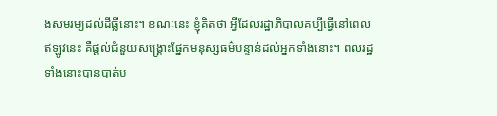ងសមរម្យដល់ដីធ្លីនោះ។ ខណៈនេះ ខ្ញុំគិតថា អ្វីដែលរដ្ឋាភិបាលគប្បីធ្វើនៅពេលឥឡូវនេះ គឺផ្ដល់ជំនួយសង្គ្រោះផ្នែកមនុស្សធម៌បន្ទាន់ដល់អ្នកទាំងនោះ។ ពលរដ្ឋទាំងនោះបានបាត់ប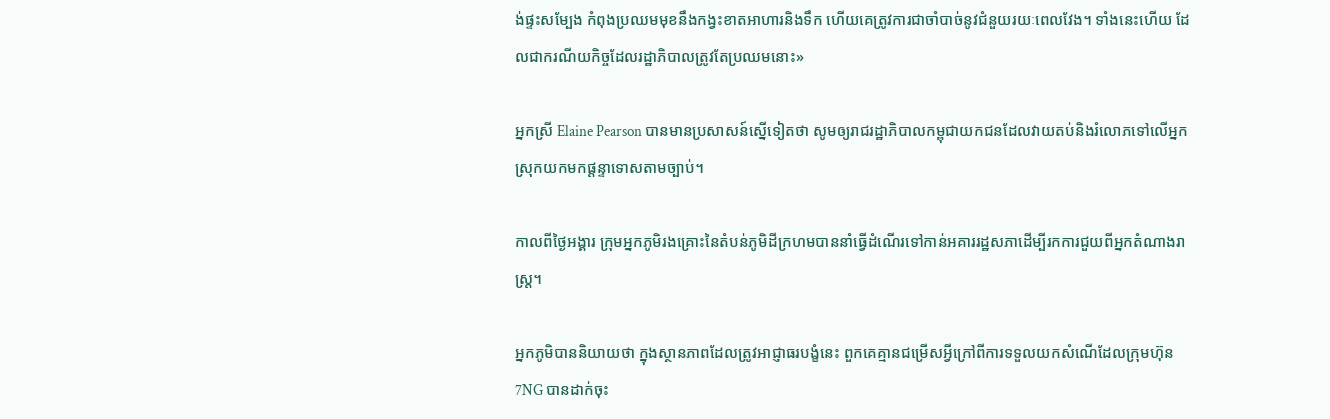ង់ផ្ទះសម្បែង កំពុងប្រឈមមុខនឹងកង្វះខាតអាហារនិងទឹក ហើយគេត្រូវការជាចាំបាច់នូវជំនួយរយៈពេលវែង។ ទាំងនេះហើយ ដែលជាករណីយកិច្ចដែលរដ្ឋាភិបាលត្រូវតែប្រឈមនោះ»

អ្នកស្រី Elaine Pearson បានមានប្រសាសន៍ស្នើទៀតថា សូមឲ្យរាជរដ្ឋាភិបាលកម្ពុជាយកជនដែលវាយតប់និងរំលោភទៅលើអ្នកស្រុកយកមកផ្តន្ទាទោសតាមច្បាប់។

កាលពីថ្ងៃអង្គារ ក្រុមអ្នកភូមិរងគ្រោះនៃតំបន់ភូមិដីក្រហមបាននាំធ្វើដំណើរទៅកាន់អគាររដ្ឋសភាដើម្បីរកការជួយពីអ្នកតំណាងរាស្ត្រ។

អ្នកភូមិបាននិយាយថា ក្នុងស្ថានភាពដែលត្រូវអាជ្ញាធរបង្ខំនេះ ពួកគេគ្មានជម្រើសអ្វីក្រៅពីការទទួលយកសំណើដែលក្រុមហ៊ុន 7NG បានដាក់ចុះ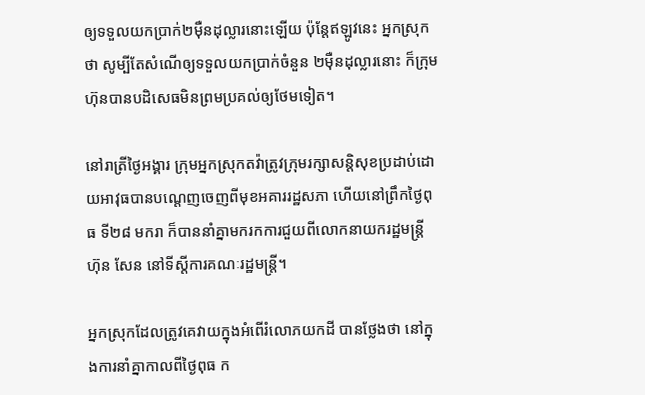ឲ្យទទួលយកប្រាក់២ម៉ឺនដុល្លារនោះឡើយ ប៉ុន្តែឥឡូវនេះ អ្នកស្រុកថា សូម្បីតែសំណើឲ្យទទួលយកប្រាក់ចំនួន ២ម៉ឺនដុល្លារនោះ ក៏ក្រុមហ៊ុនបានបដិសេធមិនព្រមប្រគល់ឲ្យថែមទៀត។

នៅរាត្រីថ្ងៃអង្គារ ក្រុមអ្នកស្រុកតវ៉ាត្រូវក្រុមរក្សាសន្តិសុខប្រដាប់ដោយអាវុធបានបណ្តេញចេញពីមុខអគាររដ្ឋសភា ហើយនៅព្រឹកថ្ងៃពុធ ទី២៨ មករា ក៏បាននាំគ្នាមករកការជួយពីលោកនាយករដ្ឋមន្ត្រី ហ៊ុន សែន នៅទីស្តីការគណៈរដ្ឋមន្ត្រី។

អ្នកស្រុកដែលត្រូវគេវាយក្នុងអំពើរំលោភយកដី បានថ្លែងថា នៅក្នុងការនាំគ្នាកាលពីថ្ងៃពុធ ក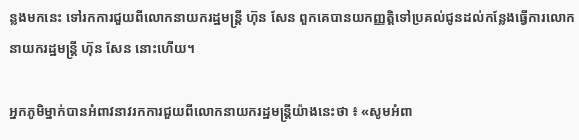ន្លងមកនេះ ទៅរកការជួយពីលោកនាយករដ្ឋមន្ត្រី ហ៊ុន សែន ពួកគេបានយកញ្ញត្តិទៅប្រគល់ជូនដល់កន្លែងធ្វើការលោកនាយករដ្ឋមន្ត្រី ហ៊ុន សែន នោះហើយ។

អ្នកភូមិម្នាក់បានអំពាវនាវរកការជួយពីលោកនាយករដ្ឋមន្ត្រីយ៉ាងនេះថា ៖ «សូមអំពា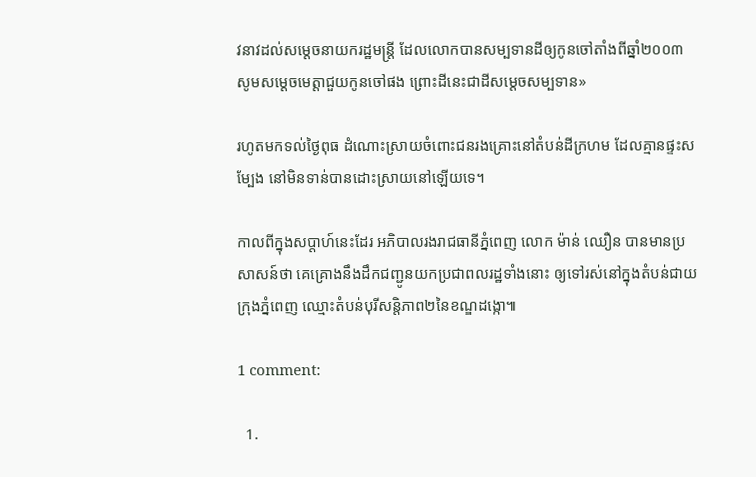វនាវដល់សម្ដេចនាយករដ្ឋមន្ត្រី ដែលលោកបានសម្បទានដីឲ្យកូនចៅតាំងពីឆ្នាំ២០០៣ សូមសម្ដេចមេត្តាជួយកូនចៅផង ព្រោះដីនេះជាដីសម្ដេចសម្បទាន»

រហូតមកទល់ថ្ងៃពុធ ដំណោះស្រាយចំពោះជនរងគ្រោះនៅតំបន់ដីក្រហម ដែលគ្មានផ្ទះសម្បែង នៅមិនទាន់បានដោះស្រាយនៅឡើយទេ។

កាលពីក្នុងសប្តាហ៍នេះដែរ អភិបាលរងរាជធានីភ្នំពេញ លោក ម៉ាន់ ឈឿន បានមានប្រសាសន៍ថា គេគ្រោងនឹងដឹកជញ្ជូនយកប្រជាពលរដ្ឋទាំងនោះ ឲ្យទៅរស់នៅក្នុងតំបន់ជាយក្រុងភ្នំពេញ ឈ្មោះតំបន់បុរីសន្តិភាព២នៃខណ្ឌដង្កោ៕

1 comment:

  1.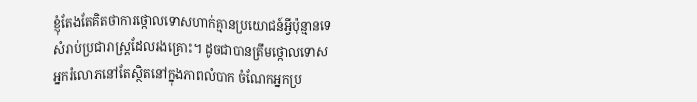ខ្ញុំតែងតែគិតថាការថ្កោលទោសហាក់គ្មានប្រយោជន៍អ្វីប៉ុន្មានទេសំរាប់ប្រជារាស្រ្តដែលរងគ្រោះ។ ដូចជាបានត្រឹមថ្កោលទោស អ្នករំលោភនៅតែស្ថិតនៅក្នុងភាពលំបាក ចំណែកអ្នកប្រ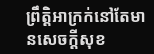ព្រឹត្តិអាក្រក់នៅតែមានសេចក្តីសុខ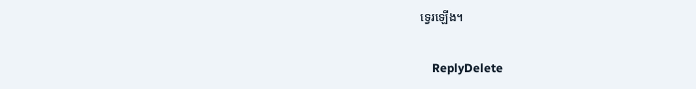ទ្វេរឡើង។

    ReplyDelete